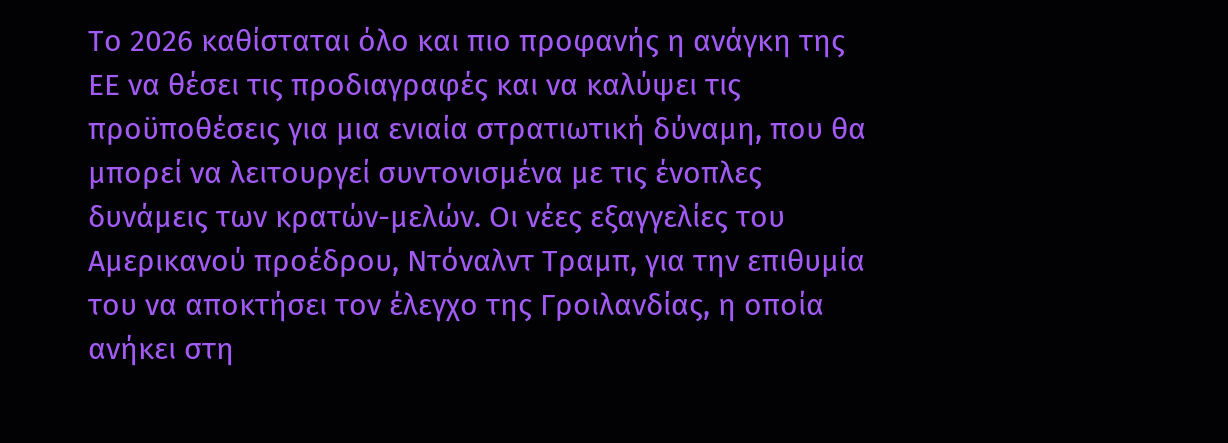Το 2026 καθίσταται όλο και πιο προφανής η ανάγκη της ΕΕ να θέσει τις προδιαγραφές και να καλύψει τις προϋποθέσεις για μια ενιαία στρατιωτική δύναμη, που θα μπορεί να λειτουργεί συντονισμένα με τις ένοπλες δυνάμεις των κρατών-μελών. Οι νέες εξαγγελίες του Αμερικανού προέδρου, Ντόναλντ Τραμπ, για την επιθυμία του να αποκτήσει τον έλεγχο της Γροιλανδίας, η οποία ανήκει στη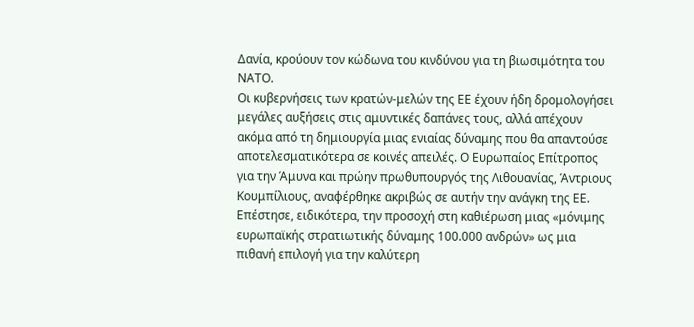Δανία, κρούουν τον κώδωνα του κινδύνου για τη βιωσιμότητα του ΝΑΤΟ.
Οι κυβερνήσεις των κρατών-μελών της ΕΕ έχουν ήδη δρομολογήσει μεγάλες αυξήσεις στις αμυντικές δαπάνες τους, αλλά απέχουν ακόμα από τη δημιουργία μιας ενιαίας δύναμης που θα απαντούσε αποτελεσματικότερα σε κοινές απειλές. Ο Ευρωπαίος Επίτροπος για την Άμυνα και πρώην πρωθυπουργός της Λιθουανίας, Άντριους Κουμπίλιους, αναφέρθηκε ακριβώς σε αυτήν την ανάγκη της ΕΕ. Επέστησε, ειδικότερα, την προσοχή στη καθιέρωση μιας «μόνιμης ευρωπαϊκής στρατιωτικής δύναμης 100.000 ανδρών» ως μια πιθανή επιλογή για την καλύτερη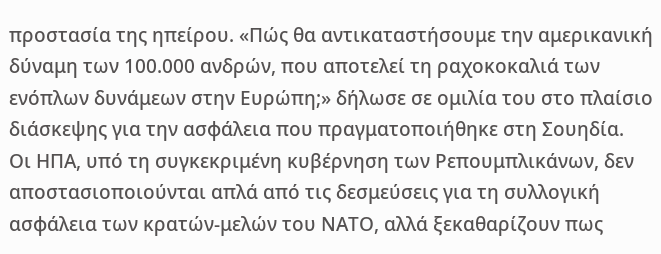προστασία της ηπείρου. «Πώς θα αντικαταστήσουμε την αμερικανική δύναμη των 100.000 ανδρών, που αποτελεί τη ραχοκοκαλιά των ενόπλων δυνάμεων στην Ευρώπη;» δήλωσε σε ομιλία του στο πλαίσιο διάσκεψης για την ασφάλεια που πραγματοποιήθηκε στη Σουηδία.
Οι ΗΠΑ, υπό τη συγκεκριμένη κυβέρνηση των Ρεπουμπλικάνων, δεν αποστασιοποιούνται απλά από τις δεσμεύσεις για τη συλλογική ασφάλεια των κρατών-μελών του ΝΑΤΟ, αλλά ξεκαθαρίζουν πως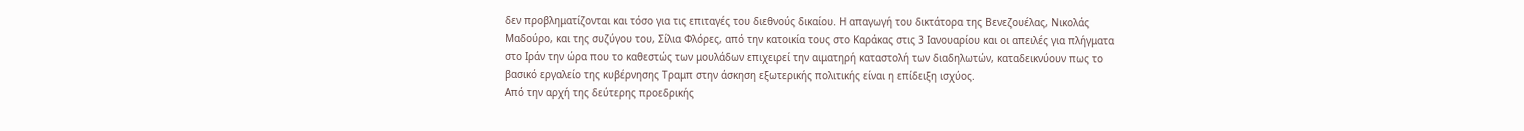δεν προβληματίζονται και τόσο για τις επιταγές του διεθνούς δικαίου. Η απαγωγή του δικτάτορα της Βενεζουέλας, Νικολάς Μαδούρο, και της συζύγου του, Σίλια Φλόρες, από την κατοικία τους στο Καράκας στις 3 Ιανουαρίου και οι απειλές για πλήγματα στο Ιράν την ώρα που το καθεστώς των μουλάδων επιχειρεί την αιματηρή καταστολή των διαδηλωτών, καταδεικνύουν πως το βασικό εργαλείο της κυβέρνησης Τραμπ στην άσκηση εξωτερικής πολιτικής είναι η επίδειξη ισχύος.
Από την αρχή της δεύτερης προεδρικής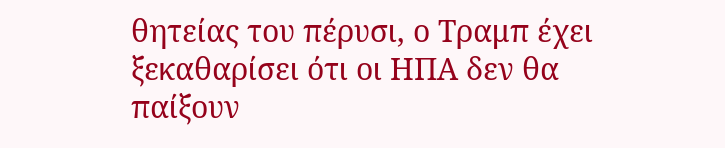θητείας του πέρυσι, ο Τραμπ έχει ξεκαθαρίσει ότι οι ΗΠΑ δεν θα παίξουν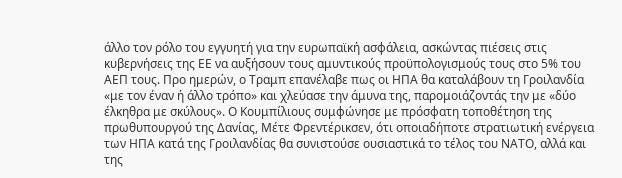άλλο τον ρόλο του εγγυητή για την ευρωπαϊκή ασφάλεια, ασκώντας πιέσεις στις κυβερνήσεις της ΕΕ να αυξήσουν τους αμυντικούς προϋπολογισμούς τους στο 5% του ΑΕΠ τους. Προ ημερών, ο Τραμπ επανέλαβε πως οι ΗΠΑ θα καταλάβουν τη Γροιλανδία «με τον έναν ή άλλο τρόπο» και χλεύασε την άμυνα της, παρομοιάζοντάς την με «δύο έλκηθρα με σκύλους». Ο Κουμπίλιους συμφώνησε με πρόσφατη τοποθέτηση της πρωθυπουργού της Δανίας, Μέτε Φρεντέρικσεν, ότι οποιαδήποτε στρατιωτική ενέργεια των ΗΠΑ κατά της Γροιλανδίας θα συνιστούσε ουσιαστικά το τέλος του ΝΑΤΟ, αλλά και της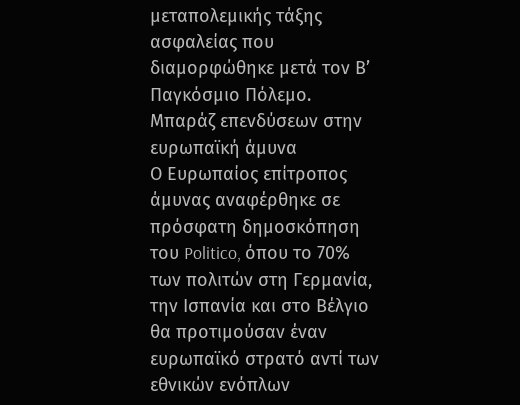μεταπολεμικής τάξης ασφαλείας που διαμορφώθηκε μετά τον Β’ Παγκόσμιο Πόλεμο.
Μπαράζ επενδύσεων στην ευρωπαϊκή άμυνα
Ο Ευρωπαίος επίτροπος άμυνας αναφέρθηκε σε πρόσφατη δημοσκόπηση του Politico, όπου το 70% των πολιτών στη Γερμανία, την Ισπανία και στο Βέλγιο θα προτιμούσαν έναν ευρωπαϊκό στρατό αντί των εθνικών ενόπλων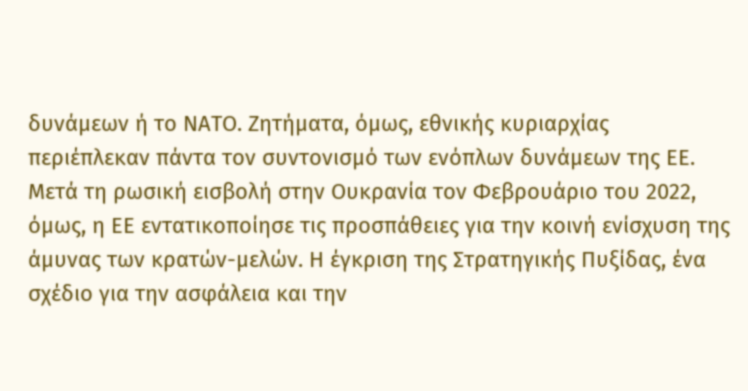δυνάμεων ή το ΝΑΤΟ. Ζητήματα, όμως, εθνικής κυριαρχίας περιέπλεκαν πάντα τον συντονισμό των ενόπλων δυνάμεων της ΕΕ.
Μετά τη ρωσική εισβολή στην Ουκρανία τον Φεβρουάριο του 2022, όμως, η ΕΕ εντατικοποίησε τις προσπάθειες για την κοινή ενίσχυση της άμυνας των κρατών-μελών. Η έγκριση της Στρατηγικής Πυξίδας, ένα σχέδιο για την ασφάλεια και την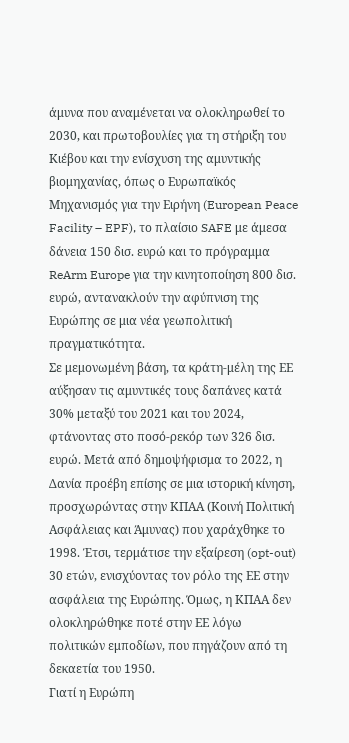άμυνα που αναμένεται να ολοκληρωθεί το 2030, και πρωτοβουλίες για τη στήριξη του Κιέβου και την ενίσχυση της αμυντικής βιομηχανίας, όπως ο Ευρωπαϊκός Μηχανισμός για την Ειρήνη (European Peace Facility – EPF), το πλαίσιο SAFE με άμεσα δάνεια 150 δισ. ευρώ και το πρόγραμμα ReArm Europe για την κινητοποίηση 800 δισ. ευρώ, αντανακλούν την αφύπνιση της Ευρώπης σε μια νέα γεωπολιτική πραγματικότητα.
Σε μεμονωμένη βάση, τα κράτη-μέλη της ΕΕ αύξησαν τις αμυντικές τους δαπάνες κατά 30% μεταξύ του 2021 και του 2024, φτάνοντας στο ποσό-ρεκόρ των 326 δισ. ευρώ. Μετά από δημοψήφισμα το 2022, η Δανία προέβη επίσης σε μια ιστορική κίνηση, προσχωρώντας στην ΚΠΑΑ (Κοινή Πολιτική Ασφάλειας και Άμυνας) που χαράχθηκε το 1998. Έτσι, τερμάτισε την εξαίρεση (opt-out) 30 ετών, ενισχύοντας τον ρόλο της ΕΕ στην ασφάλεια της Ευρώπης. Όμως, η ΚΠΑΑ δεν ολοκληρώθηκε ποτέ στην ΕΕ λόγω πολιτικών εμποδίων, που πηγάζουν από τη δεκαετία του 1950.
Γιατί η Ευρώπη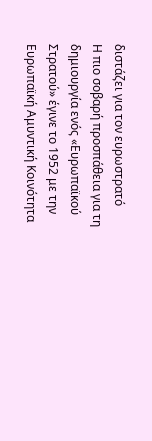διστάζει για τον ευρωστρατό
Η πιο σοβαρή προσπάθεια για τη δημιουργία ενός «Ευρωπαϊκού Στρατού» έγινε το 1952 με την Ευρωπαϊκή Αμυντική Κοινότητα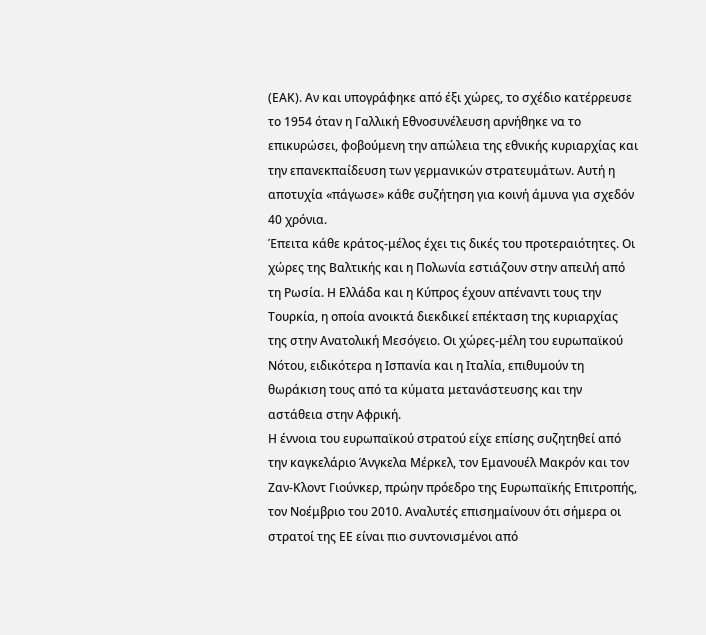(ΕΑΚ). Αν και υπογράφηκε από έξι χώρες, το σχέδιο κατέρρευσε το 1954 όταν η Γαλλική Εθνοσυνέλευση αρνήθηκε να το επικυρώσει, φοβούμενη την απώλεια της εθνικής κυριαρχίας και την επανεκπαίδευση των γερμανικών στρατευμάτων. Αυτή η αποτυχία «πάγωσε» κάθε συζήτηση για κοινή άμυνα για σχεδόν 40 χρόνια.
Έπειτα κάθε κράτος-μέλος έχει τις δικές του προτεραιότητες. Οι χώρες της Βαλτικής και η Πολωνία εστιάζουν στην απειλή από τη Ρωσία. Η Ελλάδα και η Κύπρος έχουν απέναντι τους την Τουρκία, η οποία ανοικτά διεκδικεί επέκταση της κυριαρχίας της στην Ανατολική Μεσόγειο. Οι χώρες-μέλη του ευρωπαϊκού Νότου, ειδικότερα η Ισπανία και η Ιταλία, επιθυμούν τη θωράκιση τους από τα κύματα μετανάστευσης και την αστάθεια στην Αφρική.
Η έννοια του ευρωπαϊκού στρατού είχε επίσης συζητηθεί από την καγκελάριο Άνγκελα Μέρκελ, τον Εμανουέλ Μακρόν και τον Ζαν-Κλοντ Γιούνκερ, πρώην πρόεδρο της Ευρωπαϊκής Επιτροπής, τον Νοέμβριο του 2010. Αναλυτές επισημαίνουν ότι σήμερα οι στρατοί της ΕΕ είναι πιο συντονισμένοι από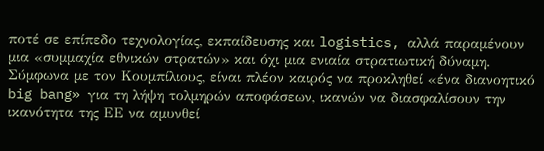ποτέ σε επίπεδο τεχνολογίας, εκπαίδευσης και logistics, αλλά παραμένουν μια «συμμαχία εθνικών στρατών» και όχι μια ενιαία στρατιωτική δύναμη.
Σύμφωνα με τον Κουμπίλιους, είναι πλέον καιρός να προκληθεί «ένα διανοητικό big bang» για τη λήψη τολμηρών αποφάσεων, ικανών να διασφαλίσουν την ικανότητα της ΕΕ να αμυνθεί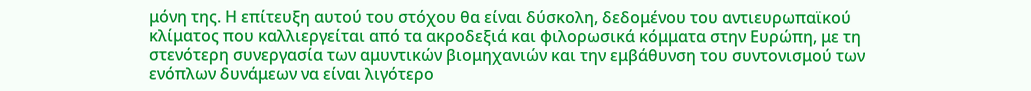μόνη της. Η επίτευξη αυτού του στόχου θα είναι δύσκολη, δεδομένου του αντιευρωπαϊκού κλίματος που καλλιεργείται από τα ακροδεξιά και φιλορωσικά κόμματα στην Ευρώπη, με τη στενότερη συνεργασία των αμυντικών βιομηχανιών και την εμβάθυνση του συντονισμού των ενόπλων δυνάμεων να είναι λιγότερο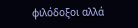φιλόδοξοι αλλά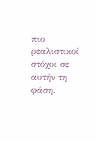πιο ρεαλιστικοί στόχοι σε αυτήν τη φάση.